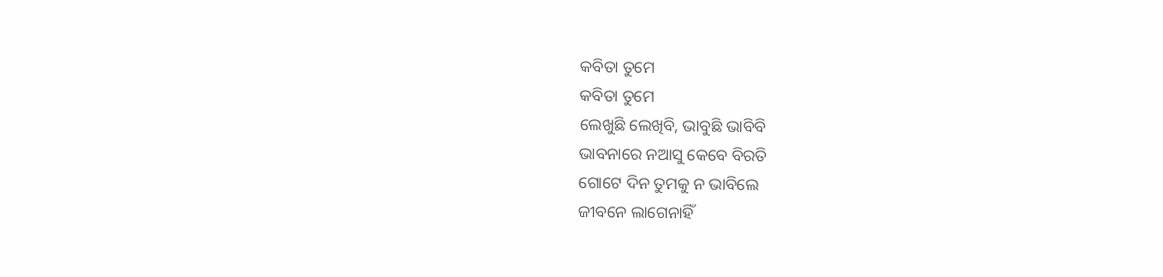କବିତା ତୁମେ
କବିତା ତୁମେ
ଲେଖୁଛି ଲେଖିବି, ଭାବୁଛି ଭାବିବି
ଭାବନାରେ ନଆସୁ କେବେ ବିରତି
ଗୋଟେ ଦିନ ତୁମକୁ ନ ଭାବିଲେ
ଜୀବନେ ଲାଗେନାହିଁ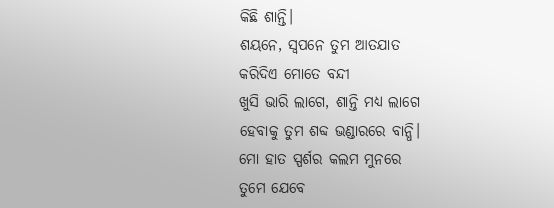କିଛି ଶାନ୍ତି।
ଶୟନେ, ସ୍ଵପନେ ତୁମ ଆତଯାତ
କରିଦିଏ ମୋତେ ବନ୍ଦୀ
ଖୁସି ଭାରି ଲାଗେ, ଶାନ୍ତି ମଧ୍ଯ ଲାଗେ
ହେବାକୁ ତୁମ ଶବ୍ଦ ଭଣ୍ଡାରରେ ବାନ୍ଧି।
ମୋ ହାତ ସ୍ପର୍ଶର କଲମ ମୁନରେ
ତୁମେ ଯେବେ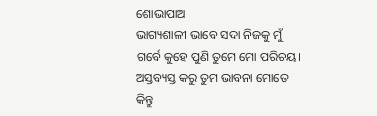ଶୋଭାପାଅ
ଭାଗ୍ୟଶାଳୀ ଭାବେ ସଦା ନିଜକୁ ମୁଁ
ଗର୍ବେ କୁହେ ପୁଣି ତୁମେ ମୋ ପରିଚୟ।
ଅସ୍ତବ୍ୟସ୍ତ କରୁ ତୁମ ଭାବନା ମୋତେ କିନ୍ତୁ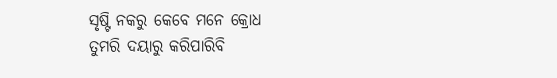ସୃଷ୍ଟି ନକରୁ କେବେ ମନେ କ୍ରୋଧ
ତୁମରି ଦୟାରୁ କରିପାରିବି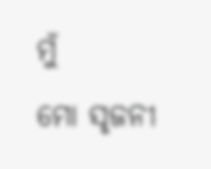ମୁଁ
ମୋ ସୃଜନୀ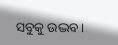ସବୁକୁ ଉଦ୍ଭବ।